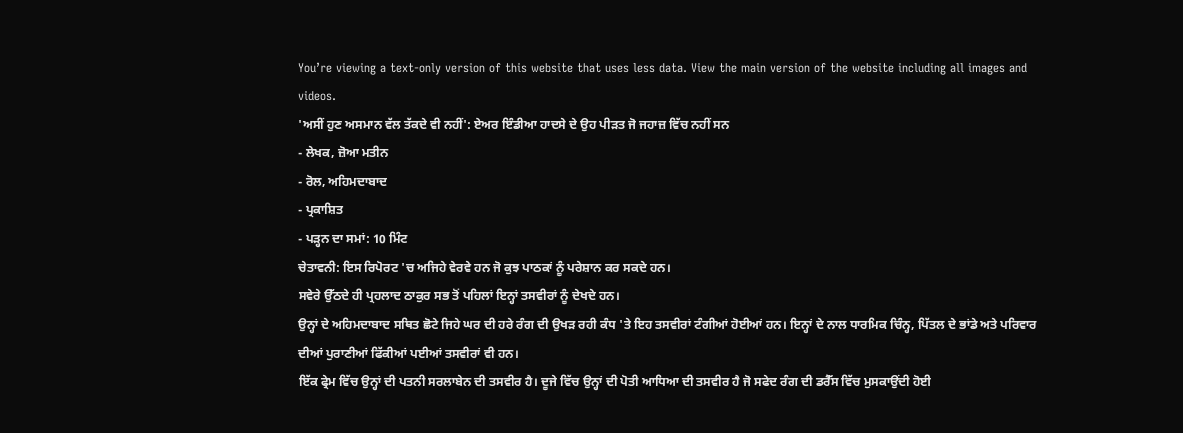You’re viewing a text-only version of this website that uses less data. View the main version of the website including all images and videos.
'ਅਸੀਂ ਹੁਣ ਅਸਮਾਨ ਵੱਲ ਤੱਕਦੇ ਵੀ ਨਹੀਂ': ਏਅਰ ਇੰਡੀਆ ਹਾਦਸੇ ਦੇ ਉਹ ਪੀੜਤ ਜੋ ਜਹਾਜ਼ ਵਿੱਚ ਨਹੀਂ ਸਨ
- ਲੇਖਕ, ਜ਼ੋਆ ਮਤੀਨ
- ਰੋਲ, ਅਹਿਮਦਾਬਾਦ
- ਪ੍ਰਕਾਸ਼ਿਤ
- ਪੜ੍ਹਨ ਦਾ ਸਮਾਂ: 10 ਮਿੰਟ
ਚੇਤਾਵਨੀ: ਇਸ ਰਿਪੋਰਟ 'ਚ ਅਜਿਹੇ ਵੇਰਵੇ ਹਨ ਜੋ ਕੁਝ ਪਾਠਕਾਂ ਨੂੰ ਪਰੇਸ਼ਾਨ ਕਰ ਸਕਦੇ ਹਨ।
ਸਵੇਰੇ ਉੱਠਦੇ ਹੀ ਪ੍ਰਹਲਾਦ ਠਾਕੁਰ ਸਭ ਤੋਂ ਪਹਿਲਾਂ ਇਨ੍ਹਾਂ ਤਸਵੀਰਾਂ ਨੂੰ ਦੇਖਦੇ ਹਨ।
ਉਨ੍ਹਾਂ ਦੇ ਅਹਿਮਦਾਬਾਦ ਸਥਿਤ ਛੋਟੇ ਜਿਹੇ ਘਰ ਦੀ ਹਰੇ ਰੰਗ ਦੀ ਉਖੜ ਰਹੀ ਕੰਧ 'ਤੇ ਇਹ ਤਸਵੀਰਾਂ ਟੰਗੀਆਂ ਹੋਈਆਂ ਹਨ। ਇਨ੍ਹਾਂ ਦੇ ਨਾਲ ਧਾਰਮਿਕ ਚਿੰਨ੍ਹ, ਪਿੱਤਲ ਦੇ ਭਾਂਡੇ ਅਤੇ ਪਰਿਵਾਰ ਦੀਆਂ ਪੁਰਾਣੀਆਂ ਫਿੱਕੀਆਂ ਪਈਆਂ ਤਸਵੀਰਾਂ ਵੀ ਹਨ।
ਇੱਕ ਫ੍ਰੇਮ ਵਿੱਚ ਉਨ੍ਹਾਂ ਦੀ ਪਤਨੀ ਸਰਲਾਬੇਨ ਦੀ ਤਸਵੀਰ ਹੈ। ਦੂਜੇ ਵਿੱਚ ਉਨ੍ਹਾਂ ਦੀ ਪੋਤੀ ਆਧਿਆ ਦੀ ਤਸਵੀਰ ਹੈ ਜੋ ਸਫੇਦ ਰੰਗ ਦੀ ਡਰੈੱਸ ਵਿੱਚ ਮੁਸਕਾਉਂਦੀ ਹੋਈ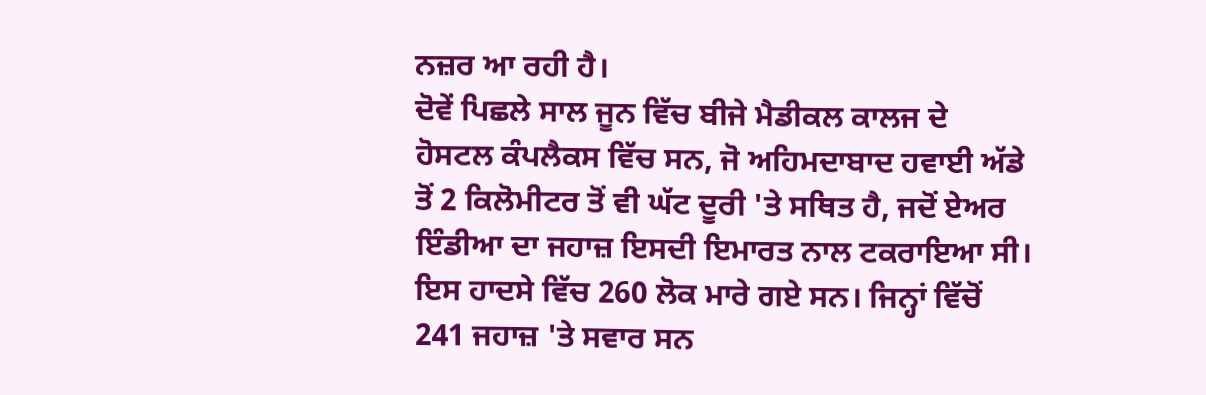ਨਜ਼ਰ ਆ ਰਹੀ ਹੈ।
ਦੋਵੇਂ ਪਿਛਲੇ ਸਾਲ ਜੂਨ ਵਿੱਚ ਬੀਜੇ ਮੈਡੀਕਲ ਕਾਲਜ ਦੇ ਹੋਸਟਲ ਕੰਪਲੈਕਸ ਵਿੱਚ ਸਨ, ਜੋ ਅਹਿਮਦਾਬਾਦ ਹਵਾਈ ਅੱਡੇ ਤੋਂ 2 ਕਿਲੋਮੀਟਰ ਤੋਂ ਵੀ ਘੱਟ ਦੂਰੀ 'ਤੇ ਸਥਿਤ ਹੈ, ਜਦੋਂ ਏਅਰ ਇੰਡੀਆ ਦਾ ਜਹਾਜ਼ ਇਸਦੀ ਇਮਾਰਤ ਨਾਲ ਟਕਰਾਇਆ ਸੀ।
ਇਸ ਹਾਦਸੇ ਵਿੱਚ 260 ਲੋਕ ਮਾਰੇ ਗਏ ਸਨ। ਜਿਨ੍ਹਾਂ ਵਿੱਚੋਂ 241 ਜਹਾਜ਼ 'ਤੇ ਸਵਾਰ ਸਨ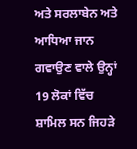ਅਤੇ ਸਰਲਾਬੇਨ ਅਤੇ ਆਧਿਆ ਜਾਨ ਗਵਾਉਣ ਵਾਲੇ ਉਨ੍ਹਾਂ 19 ਲੋਕਾਂ ਵਿੱਚ ਸ਼ਾਮਿਲ ਸਨ ਜਿਹੜੇ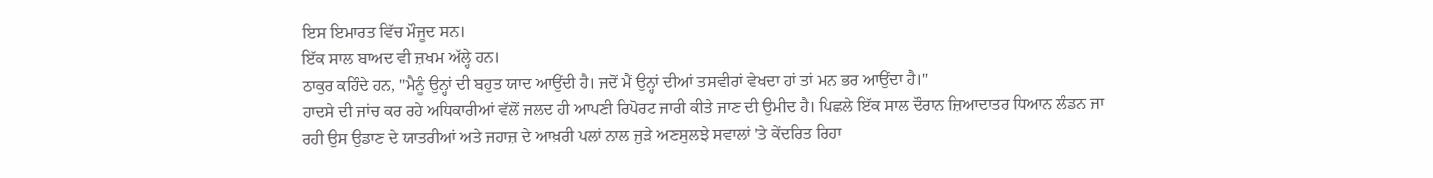ਇਸ ਇਮਾਰਤ ਵਿੱਚ ਮੌਜੂਦ ਸਨ।
ਇੱਕ ਸਾਲ ਬਾਅਦ ਵੀ ਜ਼ਖਮ ਅੱਲ੍ਹੇ ਹਨ।
ਠਾਕੁਰ ਕਹਿੰਦੇ ਹਨ, "ਮੈਨੂੰ ਉਨ੍ਹਾਂ ਦੀ ਬਹੁਤ ਯਾਦ ਆਉਂਦੀ ਹੈ। ਜਦੋਂ ਮੈਂ ਉਨ੍ਹਾਂ ਦੀਆਂ ਤਸਵੀਰਾਂ ਵੇਖਦਾ ਹਾਂ ਤਾਂ ਮਨ ਭਰ ਆਉਂਦਾ ਹੈ।"
ਹਾਦਸੇ ਦੀ ਜਾਂਚ ਕਰ ਰਹੇ ਅਧਿਕਾਰੀਆਂ ਵੱਲੋਂ ਜਲਦ ਹੀ ਆਪਣੀ ਰਿਪੋਰਟ ਜਾਰੀ ਕੀਤੇ ਜਾਣ ਦੀ ਉਮੀਦ ਹੈ। ਪਿਛਲੇ ਇੱਕ ਸਾਲ ਦੌਰਾਨ ਜ਼ਿਆਦਾਤਰ ਧਿਆਨ ਲੰਡਨ ਜਾ ਰਹੀ ਉਸ ਉਡਾਣ ਦੇ ਯਾਤਰੀਆਂ ਅਤੇ ਜਹਾਜ਼ ਦੇ ਆਖ਼ਰੀ ਪਲਾਂ ਨਾਲ ਜੁੜੇ ਅਣਸੁਲਝੇ ਸਵਾਲਾਂ 'ਤੇ ਕੇਂਦਰਿਤ ਰਿਹਾ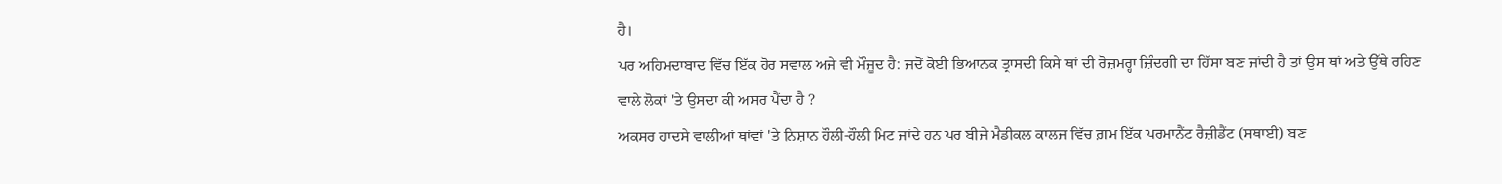ਹੈ।
ਪਰ ਅਹਿਮਦਾਬਾਦ ਵਿੱਚ ਇੱਕ ਹੋਰ ਸਵਾਲ ਅਜੇ ਵੀ ਮੌਜੂਦ ਹੈ: ਜਦੋਂ ਕੋਈ ਭਿਆਨਕ ਤ੍ਰਾਸਦੀ ਕਿਸੇ ਥਾਂ ਦੀ ਰੋਜ਼ਮਰ੍ਹਾ ਜ਼ਿੰਦਗੀ ਦਾ ਹਿੱਸਾ ਬਣ ਜਾਂਦੀ ਹੈ ਤਾਂ ਉਸ ਥਾਂ ਅਤੇ ਉੱਥੇ ਰਹਿਣ ਵਾਲੇ ਲੋਕਾਂ 'ਤੇ ਉਸਦਾ ਕੀ ਅਸਰ ਪੈਂਦਾ ਹੈ ?
ਅਕਸਰ ਹਾਦਸੇ ਵਾਲੀਆਂ ਥਾਂਵਾਂ 'ਤੇ ਨਿਸ਼ਾਨ ਹੌਲੀ-ਹੌਲੀ ਮਿਟ ਜਾਂਦੇ ਹਨ ਪਰ ਬੀਜੇ ਮੈਡੀਕਲ ਕਾਲਜ ਵਿੱਚ ਗ਼ਮ ਇੱਕ ਪਰਮਾਨੈਂਟ ਰੈਜ਼ੀਡੈਂਟ (ਸਥਾਈ) ਬਣ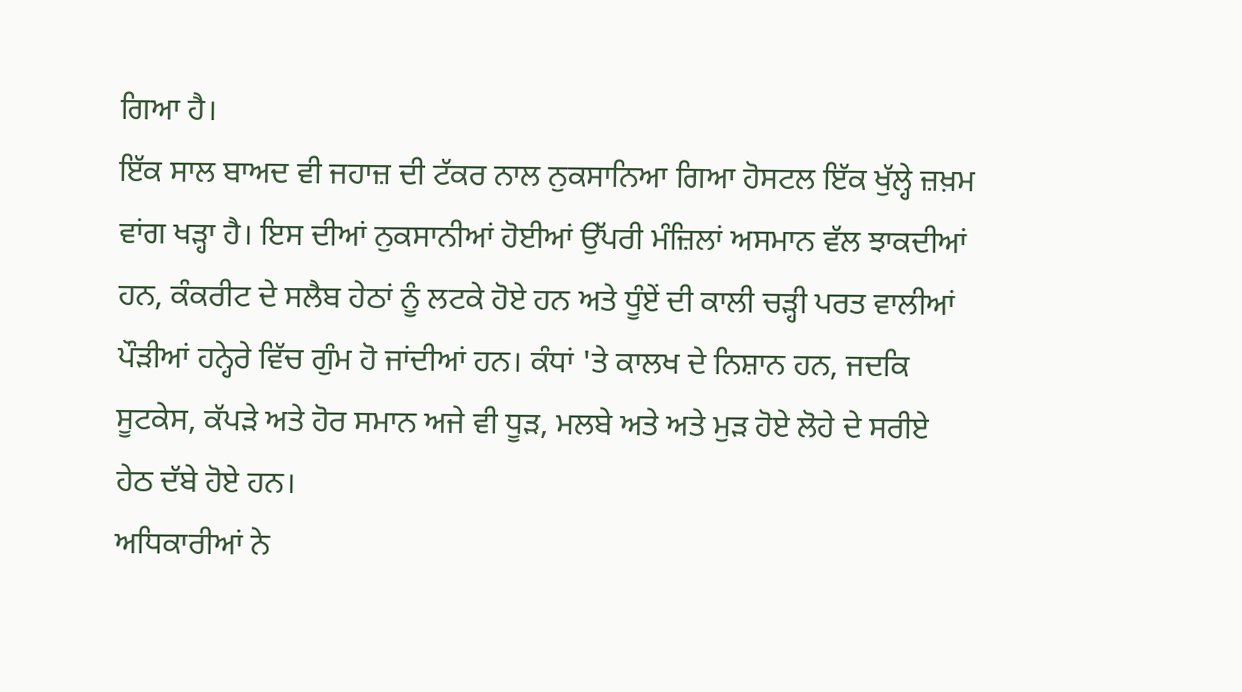ਗਿਆ ਹੈ।
ਇੱਕ ਸਾਲ ਬਾਅਦ ਵੀ ਜਹਾਜ਼ ਦੀ ਟੱਕਰ ਨਾਲ ਨੁਕਸਾਨਿਆ ਗਿਆ ਹੋਸਟਲ ਇੱਕ ਖੁੱਲ੍ਹੇ ਜ਼ਖ਼ਮ ਵਾਂਗ ਖੜ੍ਹਾ ਹੈ। ਇਸ ਦੀਆਂ ਨੁਕਸਾਨੀਆਂ ਹੋਈਆਂ ਉੱਪਰੀ ਮੰਜ਼ਿਲਾਂ ਅਸਮਾਨ ਵੱਲ ਝਾਕਦੀਆਂ ਹਨ, ਕੰਕਰੀਟ ਦੇ ਸਲੈਬ ਹੇਠਾਂ ਨੂੰ ਲਟਕੇ ਹੋਏ ਹਨ ਅਤੇ ਧੂੰਏਂ ਦੀ ਕਾਲੀ ਚੜ੍ਹੀ ਪਰਤ ਵਾਲੀਆਂ ਪੌੜੀਆਂ ਹਨ੍ਹੇਰੇ ਵਿੱਚ ਗੁੰਮ ਹੋ ਜਾਂਦੀਆਂ ਹਨ। ਕੰਧਾਂ 'ਤੇ ਕਾਲਖ ਦੇ ਨਿਸ਼ਾਨ ਹਨ, ਜਦਕਿ ਸੂਟਕੇਸ, ਕੱਪੜੇ ਅਤੇ ਹੋਰ ਸਮਾਨ ਅਜੇ ਵੀ ਧੂੜ, ਮਲਬੇ ਅਤੇ ਅਤੇ ਮੁੜ ਹੋਏ ਲੋਹੇ ਦੇ ਸਰੀਏ ਹੇਠ ਦੱਬੇ ਹੋਏ ਹਨ।
ਅਧਿਕਾਰੀਆਂ ਨੇ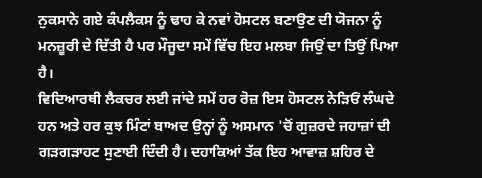ਨੁਕਸਾਨੇ ਗਏ ਕੰਪਲੈਕਸ ਨੂੰ ਢਾਹ ਕੇ ਨਵਾਂ ਹੋਸਟਲ ਬਣਾਉਣ ਦੀ ਯੋਜਨਾ ਨੂੰ ਮਨਜ਼ੂਰੀ ਦੇ ਦਿੱਤੀ ਹੈ ਪਰ ਮੌਜੂਦਾ ਸਮੇਂ ਵਿੱਚ ਇਹ ਮਲਬਾ ਜਿਉਂ ਦਾ ਤਿਉਂ ਪਿਆ ਹੈ।
ਵਿਦਿਆਰਥੀ ਲੈਕਚਰ ਲਈ ਜਾਂਦੇ ਸਮੇਂ ਹਰ ਰੋਜ਼ ਇਸ ਹੋਸਟਲ ਨੇੜਿਓਂ ਲੰਘਦੇ ਹਨ ਅਤੇ ਹਰ ਕੁਝ ਮਿੰਟਾਂ ਬਾਅਦ ਉਨ੍ਹਾਂ ਨੂੰ ਅਸਮਾਨ 'ਚੋਂ ਗੁਜ਼ਰਦੇ ਜਹਾਜ਼ਾਂ ਦੀ ਗੜਗੜਾਹਟ ਸੁਣਾਈ ਦਿੰਦੀ ਹੈ। ਦਹਾਕਿਆਂ ਤੱਕ ਇਹ ਆਵਾਜ਼ ਸ਼ਹਿਰ ਦੇ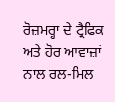ਰੋਜ਼ਮਰ੍ਹਾ ਦੇ ਟ੍ਰੈਫਿਕ ਅਤੇ ਹੋਰ ਆਵਾਜ਼ਾਂ ਨਾਲ ਰਲ-ਮਿਲ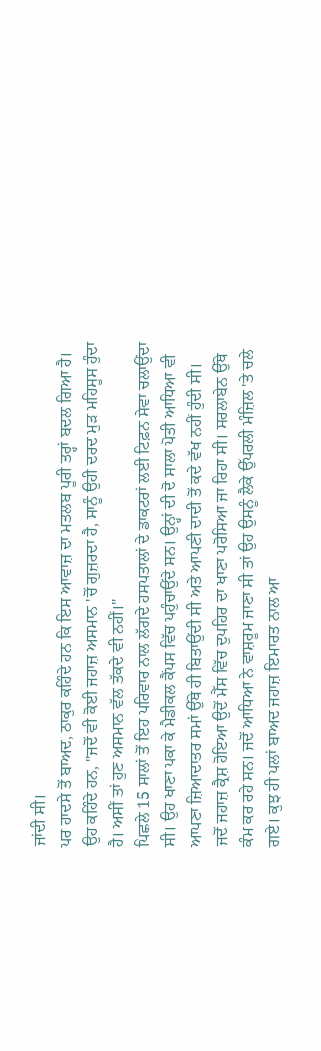ਜਾਂਦੀ ਸੀ।
ਪਰ ਹਾਦਸੇ ਤੋਂ ਬਾਅਦ, ਠਾਕੁਰ ਕਹਿੰਦੇ ਹਨ ਕਿ ਇਸ ਆਵਾਜ਼ ਦਾ ਮਤਲਬ ਪੂਰੀ ਤਰ੍ਹਾਂ ਬਦਲ ਗਿਆ ਹੈ। ਉਹ ਕਹਿੰਦੇ ਹਨ, "ਜਦੋਂ ਵੀ ਕੋਈ ਜਹਾਜ਼ ਅਸਮਾਨ 'ਚੋਂ ਗੁਜ਼ਰਦਾ ਹੈ, ਸਾਨੂੰ ਉਹੀ ਦਰਦ ਮੁੜ ਮਹਿਸੂਸ ਹੁੰਦਾ ਹੈ। ਅਸੀਂ ਤਾਂ ਹੁਣ ਅਸਮਾਨ ਵੱਲ ਤੱਕਦੇ ਵੀ ਨਹੀਂ।"
ਪਿਛਲੇ 15 ਸਾਲਾਂ ਤੋਂ ਇਹ ਪਰਿਵਾਰ ਨਾਲ ਲੱਗਦੇ ਹਸਪਤਾਲਾਂ ਦੇ ਡਾਕਟਰਾਂ ਲਈ ਟਿਫ਼ਨ ਸੇਵਾ ਚਲਾਉਂਦਾ ਸੀ। ਉਹ ਖਾਣਾ ਪਕਾ ਕੇ ਮੈਡੀਕਲ ਕੈਂਪਸ ਵਿੱਚ ਪਹੁੰਚਾਉਂਦੇ ਸਨ। ਉਨ੍ਹਾਂ ਦੀ ਦੋ ਸਾਲਾ ਪੋਤੀ ਆਧਿਆ ਵੀ ਆਪਣਾ ਜ਼ਿਆਦਾਤਰ ਸਮਾਂ ਉੱਥੇ ਹੀ ਬਿਤਾਉਂਦੀ ਸੀ ਅਤੇ ਆਪਣੀ ਦਾਦੀ ਤੋਂ ਕਦੇ ਵੱਖ ਨਹੀਂ ਹੁੰਦੀ ਸੀ।
ਜਦੋਂ ਜਹਾਜ਼ ਕ੍ਰੈਸ਼ ਹੋਇਆ ਉਦੋਂ ਮੈੱਸ ਵਿੱਚ ਦੁਪਹਿਰ ਦਾ ਖਾਣਾ ਪਰੋਸਿਆ ਜਾ ਰਿਹਾ ਸੀ। ਸਰਲਾਬੇਨ ਉੱਥੇ ਕੰਮ ਕਰ ਰਹੇ ਸਨ। ਜਦੋਂ ਆਧਿਆ ਨੇ ਵਾਸ਼ਰੂਮ ਜਾਣਾ ਸੀ ਤਾਂ ਉਹ ਉਸਨੂੰ ਲੈਕੇ ਉੱਪਰਲੀ ਮੰਜ਼ਿਲ 'ਤੇ ਚਲੇ ਗਏ। ਕੁਝ ਹੀ ਪਲਾਂ ਬਾਅਦ ਜਹਾਜ਼ ਇਮਾਰਤ ਨਾਲ ਆ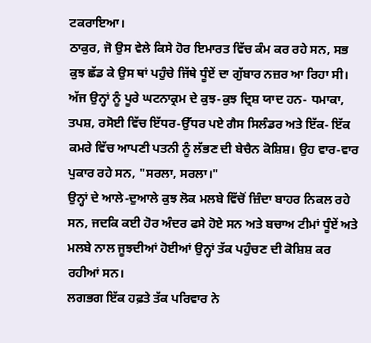ਟਕਰਾਇਆ।
ਠਾਕੁਰ, ਜੋ ਉਸ ਵੇਲੇ ਕਿਸੇ ਹੋਰ ਇਮਾਰਤ ਵਿੱਚ ਕੰਮ ਕਰ ਰਹੇ ਸਨ, ਸਭ ਕੁਝ ਛੱਡ ਕੇ ਉਸ ਥਾਂ ਪਹੁੰਚੇ ਜਿੱਥੇ ਧੂੰਏਂ ਦਾ ਗੁੱਬਾਰ ਨਜ਼ਰ ਆ ਰਿਹਾ ਸੀ। ਅੱਜ ਉਨ੍ਹਾਂ ਨੂੰ ਪੂਰੇ ਘਟਨਾਕ੍ਰਮ ਦੇ ਕੁਝ-ਕੁਝ ਦ੍ਰਿਸ਼ ਯਾਦ ਹਨ- ਧਮਾਕਾ, ਤਪਸ਼, ਰਸੋਈ ਵਿੱਚ ਇੱਧਰ-ਉੱਧਰ ਪਏ ਗੈਸ ਸਿਲੰਡਰ ਅਤੇ ਇੱਕ- ਇੱਕ ਕਮਰੇ ਵਿੱਚ ਆਪਣੀ ਪਤਨੀ ਨੂੰ ਲੱਭਣ ਦੀ ਬੇਚੈਨ ਕੋਸ਼ਿਸ਼। ਉਹ ਵਾਰ-ਵਾਰ ਪੁਕਾਰ ਰਹੇ ਸਨ, "ਸਰਲਾ, ਸਰਲਾ।"
ਉਨ੍ਹਾਂ ਦੇ ਆਲੇ-ਦੁਆਲੇ ਕੁਝ ਲੋਕ ਮਲਬੇ ਵਿੱਚੋਂ ਜ਼ਿੰਦਾ ਬਾਹਰ ਨਿਕਲ ਰਹੇ ਸਨ, ਜਦਕਿ ਕਈ ਹੋਰ ਅੰਦਰ ਫਸੇ ਹੋਏ ਸਨ ਅਤੇ ਬਚਾਅ ਟੀਮਾਂ ਧੂੰਏਂ ਅਤੇ ਮਲਬੇ ਨਾਲ ਜੂਝਦੀਆਂ ਹੋਈਆਂ ਉਨ੍ਹਾਂ ਤੱਕ ਪਹੁੰਚਣ ਦੀ ਕੋਸ਼ਿਸ਼ ਕਰ ਰਹੀਆਂ ਸਨ।
ਲਗਭਗ ਇੱਕ ਹਫ਼ਤੇ ਤੱਕ ਪਰਿਵਾਰ ਨੇ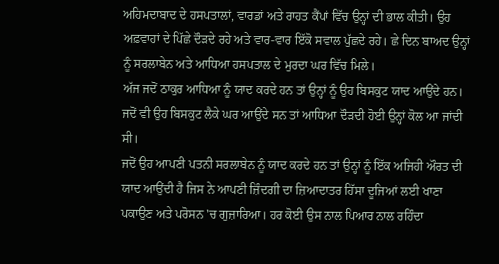ਅਹਿਮਦਾਬਾਦ ਦੇ ਹਸਪਤਾਲਾਂ, ਵਾਰਡਾਂ ਅਤੇ ਰਾਹਤ ਕੈਂਪਾਂ ਵਿੱਚ ਉਨ੍ਹਾਂ ਦੀ ਭਾਲ ਕੀਤੀ। ਉਹ ਅਫ਼ਵਾਹਾਂ ਦੇ ਪਿੱਛੇ ਦੌੜਦੇ ਰਹੇ ਅਤੇ ਵਾਰ-ਵਾਰ ਇੱਕੋ ਸਵਾਲ ਪੁੱਛਦੇ ਰਹੇ। ਛੇ ਦਿਨ ਬਾਅਦ ਉਨ੍ਹਾਂ ਨੂੰ ਸਰਲਾਬੇਨ ਅਤੇ ਆਧਿਆ ਹਸਪਤਾਲ ਦੇ ਮੁਰਦਾ ਘਰ ਵਿੱਚ ਮਿਲੇ।
ਅੱਜ ਜਦੋਂ ਠਾਕੁਰ ਆਧਿਆ ਨੂੰ ਯਾਦ ਕਰਦੇ ਹਨ ਤਾਂ ਉਨ੍ਹਾਂ ਨੂੰ ਉਹ ਬਿਸਕੁਟ ਯਾਦ ਆਉਂਦੇ ਹਨ। ਜਦੋਂ ਵੀ ਉਹ ਬਿਸਕੁਟ ਲੈਕੇ ਘਰ ਆਉਂਦੇ ਸਨ ਤਾਂ ਆਧਿਆ ਦੌੜਦੀ ਹੋਈ ਉਨ੍ਹਾਂ ਕੋਲ ਆ ਜਾਂਦੀ ਸੀ।
ਜਦੋਂ ਉਹ ਆਪਣੀ ਪਤਨੀ ਸਰਲਾਬੇਨ ਨੂੰ ਯਾਦ ਕਰਦੇ ਹਨ ਤਾਂ ਉਨ੍ਹਾਂ ਨੂੰ ਇੱਕ ਅਜਿਹੀ ਔਰਤ ਦੀ ਯਾਦ ਆਉਂਦੀ ਹੈ ਜਿਸ ਨੇ ਆਪਣੀ ਜ਼ਿੰਦਗੀ ਦਾ ਜ਼ਿਆਦਾਤਰ ਹਿੱਸਾ ਦੂਜਿਆਂ ਲਈ ਖਾਣਾ ਪਕਾਉਣ ਅਤੇ ਪਰੋਸਨ 'ਚ ਗੁਜ਼ਾਰਿਆ। ਹਰ ਕੋਈ ਉਸ ਨਾਲ ਪਿਆਰ ਨਾਲ ਰਹਿੰਦਾ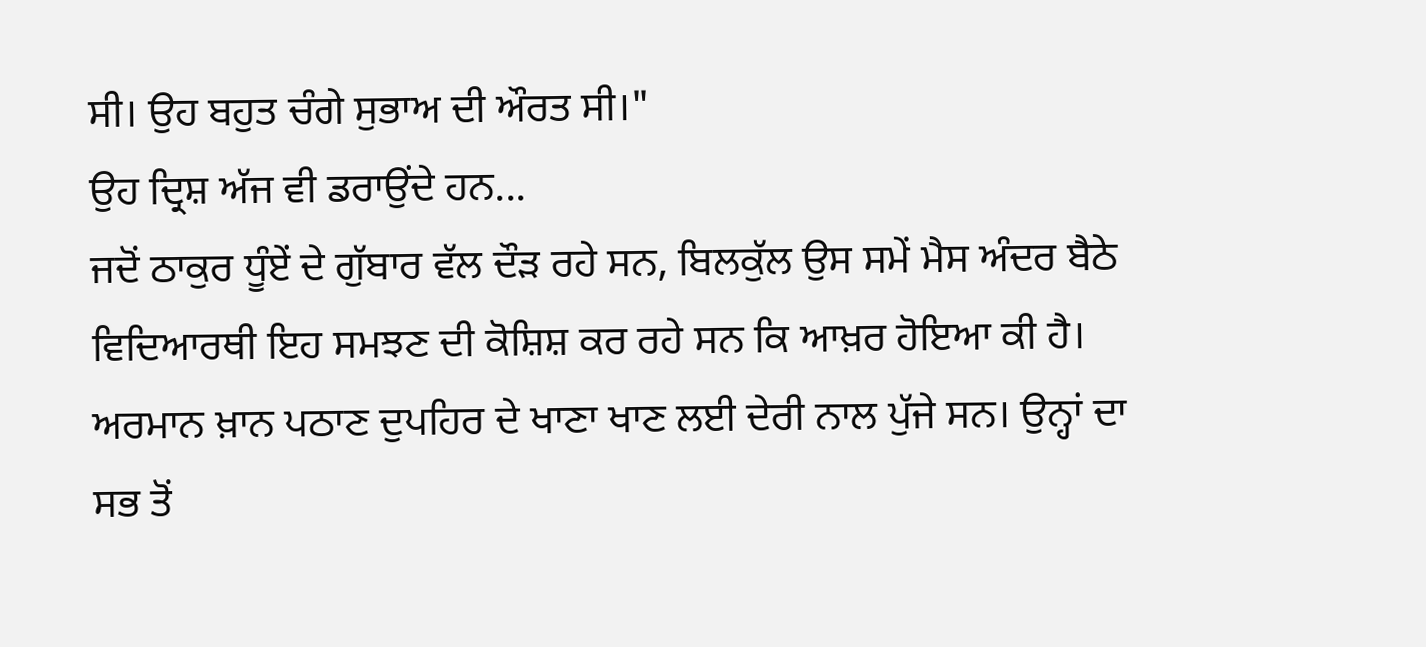ਸੀ। ਉਹ ਬਹੁਤ ਚੰਗੇ ਸੁਭਾਅ ਦੀ ਔਰਤ ਸੀ।"
ਉਹ ਦ੍ਰਿਸ਼ ਅੱਜ ਵੀ ਡਰਾਉਂਦੇ ਹਨ...
ਜਦੋਂ ਠਾਕੁਰ ਧੂੰਏਂ ਦੇ ਗੁੱਬਾਰ ਵੱਲ ਦੌੜ ਰਹੇ ਸਨ, ਬਿਲਕੁੱਲ ਉਸ ਸਮੇਂ ਮੈਸ ਅੰਦਰ ਬੈਠੇ ਵਿਦਿਆਰਥੀ ਇਹ ਸਮਝਣ ਦੀ ਕੋਸ਼ਿਸ਼ ਕਰ ਰਹੇ ਸਨ ਕਿ ਆਖ਼ਰ ਹੋਇਆ ਕੀ ਹੈ।
ਅਰਮਾਨ ਖ਼ਾਨ ਪਠਾਣ ਦੁਪਹਿਰ ਦੇ ਖਾਣਾ ਖਾਣ ਲਈ ਦੇਰੀ ਨਾਲ ਪੁੱਜੇ ਸਨ। ਉਨ੍ਹਾਂ ਦਾ ਸਭ ਤੋਂ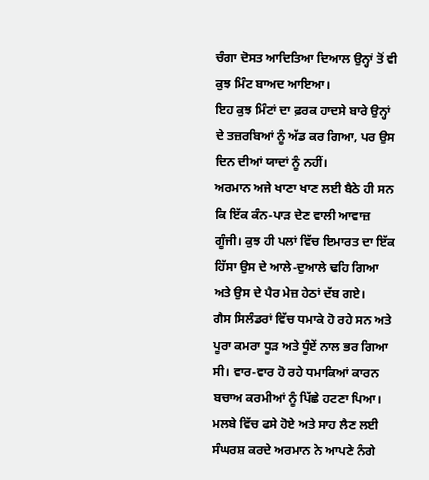ਚੰਗਾ ਦੋਸਤ ਆਦਿਤਿਆ ਦਿਆਲ ਉਨ੍ਹਾਂ ਤੋਂ ਵੀ ਕੁਝ ਮਿੰਟ ਬਾਅਦ ਆਇਆ।
ਇਹ ਕੁਝ ਮਿੰਟਾਂ ਦਾ ਫ਼ਰਕ ਹਾਦਸੇ ਬਾਰੇ ਉਨ੍ਹਾਂ ਦੇ ਤਜ਼ਰਬਿਆਂ ਨੂੰ ਅੱਡ ਕਰ ਗਿਆ, ਪਰ ਉਸ ਦਿਨ ਦੀਆਂ ਯਾਦਾਂ ਨੂੰ ਨਹੀਂ।
ਅਰਮਾਨ ਅਜੇ ਖਾਣਾ ਖਾਣ ਲਈ ਬੈਠੇ ਹੀ ਸਨ ਕਿ ਇੱਕ ਕੰਨ-ਪਾੜ ਦੇਣ ਵਾਲੀ ਆਵਾਜ਼ ਗੂੰਜੀ। ਕੁਝ ਹੀ ਪਲਾਂ ਵਿੱਚ ਇਮਾਰਤ ਦਾ ਇੱਕ ਹਿੱਸਾ ਉਸ ਦੇ ਆਲੇ-ਦੁਆਲੇ ਢਹਿ ਗਿਆ ਅਤੇ ਉਸ ਦੇ ਪੈਰ ਮੇਜ਼ ਹੇਠਾਂ ਦੱਬ ਗਏ।
ਗੈਸ ਸਿਲੰਡਰਾਂ ਵਿੱਚ ਧਮਾਕੇ ਹੋ ਰਹੇ ਸਨ ਅਤੇ ਪੂਰਾ ਕਮਰਾ ਧੂੜ ਅਤੇ ਧੂੰਏਂ ਨਾਲ ਭਰ ਗਿਆ ਸੀ। ਵਾਰ-ਵਾਰ ਹੋ ਰਹੇ ਧਮਾਕਿਆਂ ਕਾਰਨ ਬਚਾਅ ਕਰਮੀਆਂ ਨੂੰ ਪਿੱਛੇ ਹਟਣਾ ਪਿਆ।
ਮਲਬੇ ਵਿੱਚ ਫਸੇ ਹੋਏ ਅਤੇ ਸਾਹ ਲੈਣ ਲਈ ਸੰਘਰਸ਼ ਕਰਦੇ ਅਰਮਾਨ ਨੇ ਆਪਣੇ ਨੰਗੇ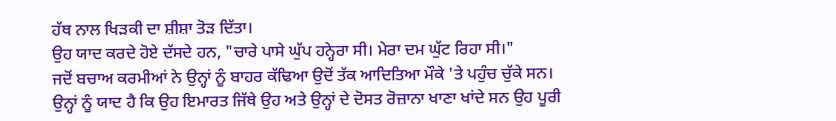ਹੱਥ ਨਾਲ ਖਿੜਕੀ ਦਾ ਸ਼ੀਸ਼ਾ ਤੋੜ ਦਿੱਤਾ।
ਉਹ ਯਾਦ ਕਰਦੇ ਹੋਏ ਦੱਸਦੇ ਹਨ, "ਚਾਰੇ ਪਾਸੇ ਘੁੱਪ ਹਨ੍ਹੇਰਾ ਸੀ। ਮੇਰਾ ਦਮ ਘੁੱਟ ਰਿਹਾ ਸੀ।"
ਜਦੋਂ ਬਚਾਅ ਕਰਮੀਆਂ ਨੇ ਉਨ੍ਹਾਂ ਨੂੰ ਬਾਹਰ ਕੱਢਿਆ ਉਦੋਂ ਤੱਕ ਆਦਿਤਿਆ ਮੌਕੇ 'ਤੇ ਪਹੁੰਚ ਚੁੱਕੇ ਸਨ।
ਉਨ੍ਹਾਂ ਨੂੰ ਯਾਦ ਹੈ ਕਿ ਉਹ ਇਮਾਰਤ ਜਿੱਥੇ ਉਹ ਅਤੇ ਉਨ੍ਹਾਂ ਦੇ ਦੋਸਤ ਰੋਜ਼ਾਨਾ ਖਾਣਾ ਖਾਂਦੇ ਸਨ ਉਹ ਪੂਰੀ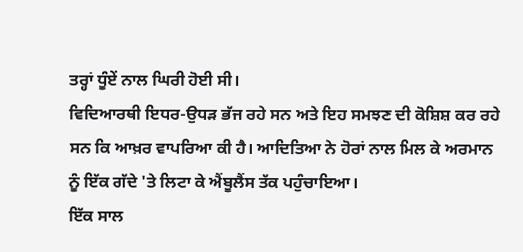ਤਰ੍ਹਾਂ ਧੂੰਏਂ ਨਾਲ ਘਿਰੀ ਹੋਈ ਸੀ।
ਵਿਦਿਆਰਥੀ ਇਧਰ-ਉਧੜ ਭੱਜ ਰਹੇ ਸਨ ਅਤੇ ਇਹ ਸਮਝਣ ਦੀ ਕੋਸ਼ਿਸ਼ ਕਰ ਰਹੇ ਸਨ ਕਿ ਆਖ਼ਰ ਵਾਪਰਿਆ ਕੀ ਹੈ। ਆਦਿਤਿਆ ਨੇ ਹੋਰਾਂ ਨਾਲ ਮਿਲ ਕੇ ਅਰਮਾਨ ਨੂੰ ਇੱਕ ਗੱਦੇ 'ਤੇ ਲਿਟਾ ਕੇ ਐਂਬੂਲੈਂਸ ਤੱਕ ਪਹੁੰਚਾਇਆ।
ਇੱਕ ਸਾਲ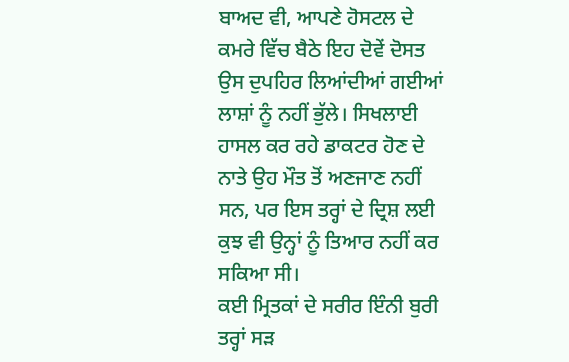ਬਾਅਦ ਵੀ, ਆਪਣੇ ਹੋਸਟਲ ਦੇ ਕਮਰੇ ਵਿੱਚ ਬੈਠੇ ਇਹ ਦੋਵੇਂ ਦੋਸਤ ਉਸ ਦੁਪਹਿਰ ਲਿਆਂਦੀਆਂ ਗਈਆਂ ਲਾਸ਼ਾਂ ਨੂੰ ਨਹੀਂ ਭੁੱਲੇ। ਸਿਖਲਾਈ ਹਾਸਲ ਕਰ ਰਹੇ ਡਾਕਟਰ ਹੋਣ ਦੇ ਨਾਤੇ ਉਹ ਮੌਤ ਤੋਂ ਅਣਜਾਣ ਨਹੀਂ ਸਨ, ਪਰ ਇਸ ਤਰ੍ਹਾਂ ਦੇ ਦ੍ਰਿਸ਼ ਲਈ ਕੁਝ ਵੀ ਉਨ੍ਹਾਂ ਨੂੰ ਤਿਆਰ ਨਹੀਂ ਕਰ ਸਕਿਆ ਸੀ।
ਕਈ ਮ੍ਰਿਤਕਾਂ ਦੇ ਸਰੀਰ ਇੰਨੀ ਬੁਰੀ ਤਰ੍ਹਾਂ ਸੜ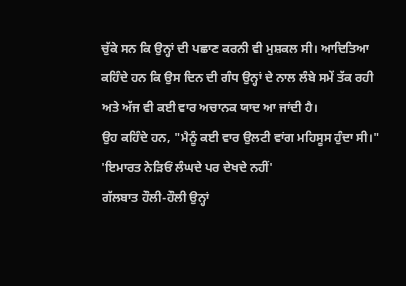ਚੁੱਕੇ ਸਨ ਕਿ ਉਨ੍ਹਾਂ ਦੀ ਪਛਾਣ ਕਰਨੀ ਵੀ ਮੁਸ਼ਕਲ ਸੀ। ਆਦਿਤਿਆ ਕਹਿੰਦੇ ਹਨ ਕਿ ਉਸ ਦਿਨ ਦੀ ਗੰਧ ਉਨ੍ਹਾਂ ਦੇ ਨਾਲ ਲੰਬੇ ਸਮੇਂ ਤੱਕ ਰਹੀ ਅਤੇ ਅੱਜ ਵੀ ਕਈ ਵਾਰ ਅਚਾਨਕ ਯਾਦ ਆ ਜਾਂਦੀ ਹੈ।
ਉਹ ਕਹਿੰਦੇ ਹਨ, "ਮੈਨੂੰ ਕਈ ਵਾਰ ਉਲਟੀ ਵਾਂਗ ਮਹਿਸੂਸ ਹੁੰਦਾ ਸੀ।"
'ਇਮਾਰਤ ਨੇੜਿਓਂ ਲੰਘਦੇ ਪਰ ਦੇਖਦੇ ਨਹੀਂ'
ਗੱਲਬਾਤ ਹੌਲੀ-ਹੌਲੀ ਉਨ੍ਹਾਂ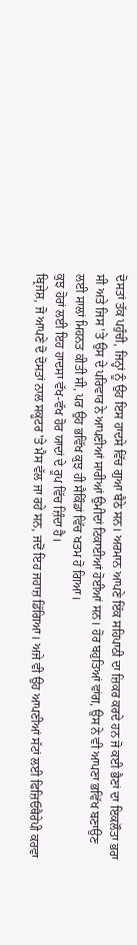ਦੋਸਤਾਂ ਤੱਕ ਪਹੁੰਚੀ, ਜਿਨ੍ਹਾਂ ਨੂੰ ਉਹ ਇਸ ਹਾਦਸੇ ਵਿੱਚ ਗੁਆ ਬੈਠੇ ਸਨ। ਅਰਮਾਨ ਆਪਣੇ ਇੱਕ ਸਹਿਪਾਠੀ ਦਾ ਜ਼ਿਕਰ ਕਰਦੇ ਹਨ ਜੋ ਕਈ ਭੈਣਾਂ ਦਾ ਇਕਲੌਤਾ ਭਰਾ ਸੀ ਅਤੇ ਜਿਸ 'ਤੇ ਉਸ ਦੇ ਪਰਿਵਾਰ ਨੇ ਆਪਣੀਆਂ ਸਾਰੀਆਂ ਉਮੀਦਾਂ ਟਿਕਾਈਆਂ ਹੋਈਆਂ ਸਨ। ਹੋਰ ਬਹੁਤਿਆਂ ਵਾਂਗ, ਉਸ ਨੇ ਵੀ ਆਪਣਾ ਭਵਿੱਖ ਬਣਾਉਣ ਲਈ ਸਾਲਾਂ ਮਿਹਨਤ ਕੀਤੀ ਸੀ, ਪਰ ਉਹ ਭਵਿੱਖ ਕੁਝ ਹੀ ਸੈਕਿੰਡਾਂ ਵਿੱਚ ਖਤਮ ਹੋ ਗਿਆ।
ਕੁਝ ਹੋਰਾਂ ਲਈ ਇਹ ਹਾਦਸਾ ਵੱਖ-ਵੱਖ ਹੋਰ ਯਾਦਾਂ ਦੇ ਰੂਪ ਵਿੱਚ ਜ਼ਿੰਦਾ ਹੈ।
ਬ੍ਰਿਜੇਸ਼, ਜੋ ਆਪਣੇ ਦੋ ਦੋਸਤਾਂ ਨਾਲ ਸਕੂਟਰ 'ਤੇ ਮੈਸ ਵੱਲ ਜਾ ਰਹੇ ਸਨ, ਜਦੋਂ ਇਹ ਜਹਾਜ਼ ਡਿੱਗਿਆ। ਅਜੇ ਵੀ ਉਹ ਆਪਣੀਆਂ ਸੱਟਾਂ ਲਈ ਫਿਜ਼ਿਓਥੈਰੇਪੀ ਕਰਵਾ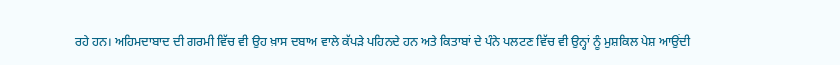ਰਹੇ ਹਨ। ਅਹਿਮਦਾਬਾਦ ਦੀ ਗਰਮੀ ਵਿੱਚ ਵੀ ਉਹ ਖ਼ਾਸ ਦਬਾਅ ਵਾਲੇ ਕੱਪੜੇ ਪਹਿਨਦੇ ਹਨ ਅਤੇ ਕਿਤਾਬਾਂ ਦੇ ਪੰਨੇ ਪਲਟਣ ਵਿੱਚ ਵੀ ਉਨ੍ਹਾਂ ਨੂੰ ਮੁਸ਼ਕਿਲ ਪੇਸ਼ ਆਉਂਦੀ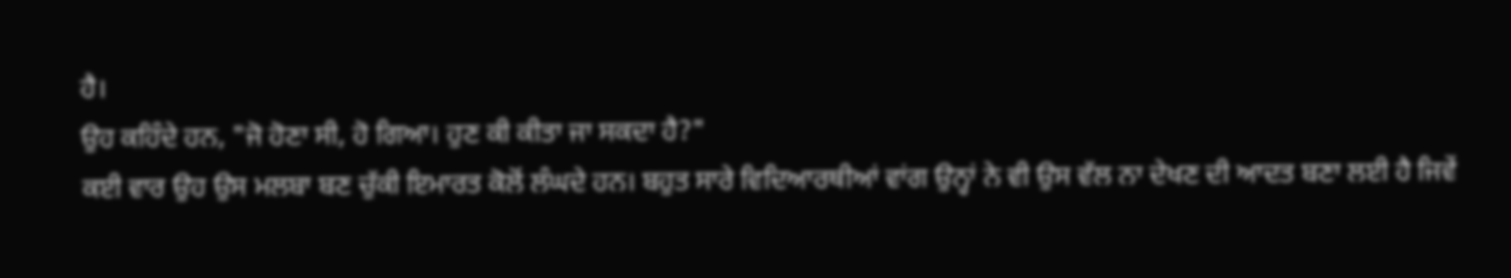ਹੈ।
ਉਹ ਕਹਿੰਦੇ ਹਨ, "ਜੋ ਹੋਣਾ ਸੀ, ਹੋ ਗਿਆ। ਹੁਣ ਕੀ ਕੀਤਾ ਜਾ ਸਕਦਾ ਹੈ?"
ਕਈ ਵਾਰ ਉਹ ਉਸ ਮਲਬਾ ਬਣ ਚੁੱਕੀ ਇਮਾਰਤ ਕੋਲੋਂ ਲੰਘਦੇ ਹਨ। ਬਹੁਤ ਸਾਰੇ ਵਿਦਿਆਰਥੀਆਂ ਵਾਂਗ ਉਨ੍ਹਾਂ ਨੇ ਵੀ ਉਸ ਵੱਲ ਨਾ ਦੇਖਣ ਦੀ ਆਦਤ ਬਣਾ ਲਈ ਹੈ ਜਿਵੇਂ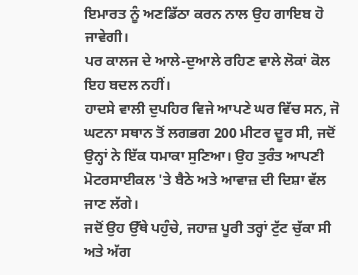ਇਮਾਰਤ ਨੂੰ ਅਣਡਿੱਠਾ ਕਰਨ ਨਾਲ ਉਹ ਗਾਇਬ ਹੋ ਜਾਵੇਗੀ।
ਪਰ ਕਾਲਜ ਦੇ ਆਲੇ-ਦੁਆਲੇ ਰਹਿਣ ਵਾਲੇ ਲੋਕਾਂ ਕੋਲ ਇਹ ਬਦਲ ਨਹੀਂ।
ਹਾਦਸੇ ਵਾਲੀ ਦੁਪਹਿਰ ਵਿਜੇ ਆਪਣੇ ਘਰ ਵਿੱਚ ਸਨ, ਜੋ ਘਟਨਾ ਸਥਾਨ ਤੋਂ ਲਗਭਗ 200 ਮੀਟਰ ਦੂਰ ਸੀ, ਜਦੋਂ ਉਨ੍ਹਾਂ ਨੇ ਇੱਕ ਧਮਾਕਾ ਸੁਣਿਆ। ਉਹ ਤੁਰੰਤ ਆਪਣੀ ਮੋਟਰਸਾਈਕਲ 'ਤੇ ਬੈਠੇ ਅਤੇ ਆਵਾਜ਼ ਦੀ ਦਿਸ਼ਾ ਵੱਲ ਜਾਣ ਲੱਗੇ।
ਜਦੋਂ ਉਹ ਉੱਥੇ ਪਹੁੰਚੇ, ਜਹਾਜ਼ ਪੂਰੀ ਤਰ੍ਹਾਂ ਟੁੱਟ ਚੁੱਕਾ ਸੀ ਅਤੇ ਅੱਗ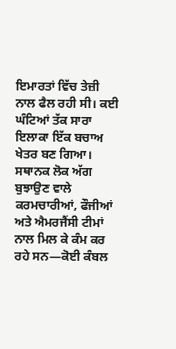ਇਮਾਰਤਾਂ ਵਿੱਚ ਤੇਜ਼ੀ ਨਾਲ ਫੈਲ ਰਹੀ ਸੀ। ਕਈ ਘੰਟਿਆਂ ਤੱਕ ਸਾਰਾ ਇਲਾਕਾ ਇੱਕ ਬਚਾਅ ਖੇਤਰ ਬਣ ਗਿਆ। ਸਥਾਨਕ ਲੋਕ ਅੱਗ ਬੁਝਾਉਣ ਵਾਲੇ ਕਰਮਚਾਰੀਆਂ, ਫੌਜੀਆਂ ਅਤੇ ਐਮਰਜੈਂਸੀ ਟੀਮਾਂ ਨਾਲ ਮਿਲ ਕੇ ਕੰਮ ਕਰ ਰਹੇ ਸਨ—ਕੋਈ ਕੰਬਲ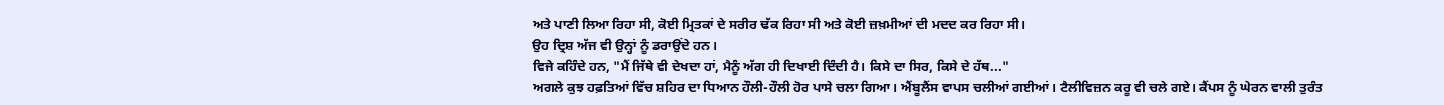ਅਤੇ ਪਾਣੀ ਲਿਆ ਰਿਹਾ ਸੀ, ਕੋਈ ਮ੍ਰਿਤਕਾਂ ਦੇ ਸਰੀਰ ਢੱਕ ਰਿਹਾ ਸੀ ਅਤੇ ਕੋਈ ਜ਼ਖ਼ਮੀਆਂ ਦੀ ਮਦਦ ਕਰ ਰਿਹਾ ਸੀ।
ਉਹ ਦ੍ਰਿਸ਼ ਅੱਜ ਵੀ ਉਨ੍ਹਾਂ ਨੂੰ ਡਰਾਉਂਦੇ ਹਨ।
ਵਿਜੇ ਕਹਿੰਦੇ ਹਨ, "ਮੈਂ ਜਿੱਥੇ ਵੀ ਦੇਖਦਾ ਹਾਂ, ਮੈਨੂੰ ਅੱਗ ਹੀ ਦਿਖਾਈ ਦਿੰਦੀ ਹੈ। ਕਿਸੇ ਦਾ ਸਿਰ, ਕਿਸੇ ਦੇ ਹੱਥ..."
ਅਗਲੇ ਕੁਝ ਹਫ਼ਤਿਆਂ ਵਿੱਚ ਸ਼ਹਿਰ ਦਾ ਧਿਆਨ ਹੌਲੀ-ਹੌਲੀ ਹੋਰ ਪਾਸੇ ਚਲਾ ਗਿਆ। ਐਂਬੂਲੈਂਸ ਵਾਪਸ ਚਲੀਆਂ ਗਈਆਂ। ਟੈਲੀਵਿਜ਼ਨ ਕਰੂ ਵੀ ਚਲੇ ਗਏ। ਕੈਂਪਸ ਨੂੰ ਘੇਰਨ ਵਾਲੀ ਤੁਰੰਤ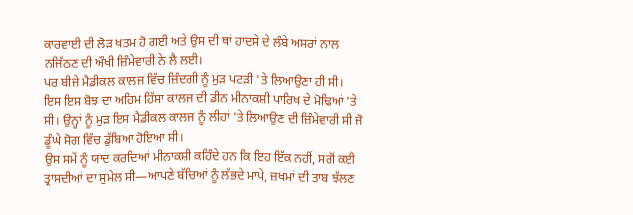ਕਾਰਵਾਈ ਦੀ ਲੋੜ ਖਤਮ ਹੋ ਗਈ ਅਤੇ ਉਸ ਦੀ ਥਾਂ ਹਾਦਸੇ ਦੇ ਲੰਬੇ ਅਸਰਾਂ ਨਾਲ ਨਜਿੱਠਣ ਦੀ ਔਖੀ ਜ਼ਿੰਮੇਵਾਰੀ ਨੇ ਲੈ ਲਈ।
ਪਰ ਬੀਜੇ ਮੈਡੀਕਲ ਕਾਲਜ ਵਿੱਚ ਜ਼ਿੰਦਗੀ ਨੂੰ ਮੁੜ ਪਟੜੀ 'ਤੇ ਲਿਆਉਣਾ ਹੀ ਸੀ।
ਇਸ ਇਸ ਬੋਝ ਦਾ ਅਹਿਮ ਹਿੱਸਾ ਕਾਲਜ ਦੀ ਡੀਨ ਮੀਨਾਕਸ਼ੀ ਪਾਰਿਖ ਦੇ ਮੋਢਿਆਂ 'ਤੇ ਸੀ। ਉਨ੍ਹਾਂ ਨੂੰ ਮੁੜ ਇਸ ਮੈਡੀਕਲ ਕਾਲਜ ਨੂੰ ਲੀਹਾਂ 'ਤੇ ਲਿਆਉਣ ਦੀ ਜ਼ਿੰਮੇਵਾਰੀ ਸੀ ਜੋ ਡੂੰਘੇ ਸੋਗ ਵਿੱਚ ਡੁੱਬਿਆ ਹੋਇਆ ਸੀ।
ਉਸ ਸਮੇਂ ਨੂੰ ਯਾਦ ਕਰਦਿਆਂ ਮੀਨਾਕਸ਼ੀ ਕਹਿੰਦੇ ਹਨ ਕਿ ਇਹ ਇੱਕ ਨਹੀਂ, ਸਗੋਂ ਕਈ ਤ੍ਰਾਸਦੀਆਂ ਦਾ ਸੁਮੇਲ ਸੀ—ਆਪਣੇ ਬੱਚਿਆਂ ਨੂੰ ਲੱਭਦੇ ਮਾਪੇ, ਜ਼ਖਮਾਂ ਦੀ ਤਾਬ ਝੱਲਣ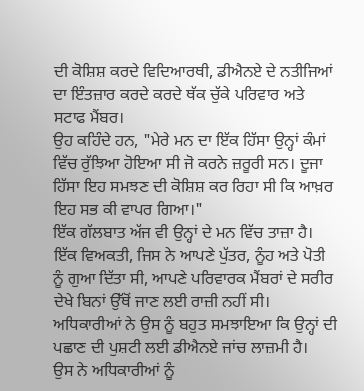ਦੀ ਕੋਸ਼ਿਸ਼ ਕਰਦੇ ਵਿਦਿਆਰਥੀ, ਡੀਐਨਏ ਦੇ ਨਤੀਜਿਆਂ ਦਾ ਇੰਤਜ਼ਾਰ ਕਰਦੇ ਕਰਦੇ ਥੱਕ ਚੁੱਕੇ ਪਰਿਵਾਰ ਅਤੇ ਸਟਾਫ ਮੈਂਬਰ।
ਉਹ ਕਹਿੰਦੇ ਹਨ, "ਮੇਰੇ ਮਨ ਦਾ ਇੱਕ ਹਿੱਸਾ ਉਨ੍ਹਾਂ ਕੰਮਾਂ ਵਿੱਚ ਰੁੱਝਿਆ ਹੋਇਆ ਸੀ ਜੋ ਕਰਨੇ ਜ਼ਰੂਰੀ ਸਨ। ਦੂਜਾ ਹਿੱਸਾ ਇਹ ਸਮਝਣ ਦੀ ਕੋਸ਼ਿਸ਼ ਕਰ ਰਿਹਾ ਸੀ ਕਿ ਆਖ਼ਰ ਇਹ ਸਭ ਕੀ ਵਾਪਰ ਗਿਆ।"
ਇੱਕ ਗੱਲਬਾਤ ਅੱਜ ਵੀ ਉਨ੍ਹਾਂ ਦੇ ਮਨ ਵਿੱਚ ਤਾਜ਼ਾ ਹੈ।
ਇੱਕ ਵਿਅਕਤੀ, ਜਿਸ ਨੇ ਆਪਣੇ ਪੁੱਤਰ, ਨੂੰਹ ਅਤੇ ਪੋਤੀ ਨੂੰ ਗੁਆ ਦਿੱਤਾ ਸੀ, ਆਪਣੇ ਪਰਿਵਾਰਕ ਮੈਂਬਰਾਂ ਦੇ ਸਰੀਰ ਦੇਖੇ ਬਿਨਾਂ ਉੱਥੋਂ ਜਾਣ ਲਈ ਰਾਜ਼ੀ ਨਹੀਂ ਸੀ। ਅਧਿਕਾਰੀਆਂ ਨੇ ਉਸ ਨੂੰ ਬਹੁਤ ਸਮਝਾਇਆ ਕਿ ਉਨ੍ਹਾਂ ਦੀ ਪਛਾਣ ਦੀ ਪੁਸ਼ਟੀ ਲਈ ਡੀਐਨਏ ਜਾਂਚ ਲਾਜ਼ਮੀ ਹੈ।
ਉਸ ਨੇ ਅਧਿਕਾਰੀਆਂ ਨੂੰ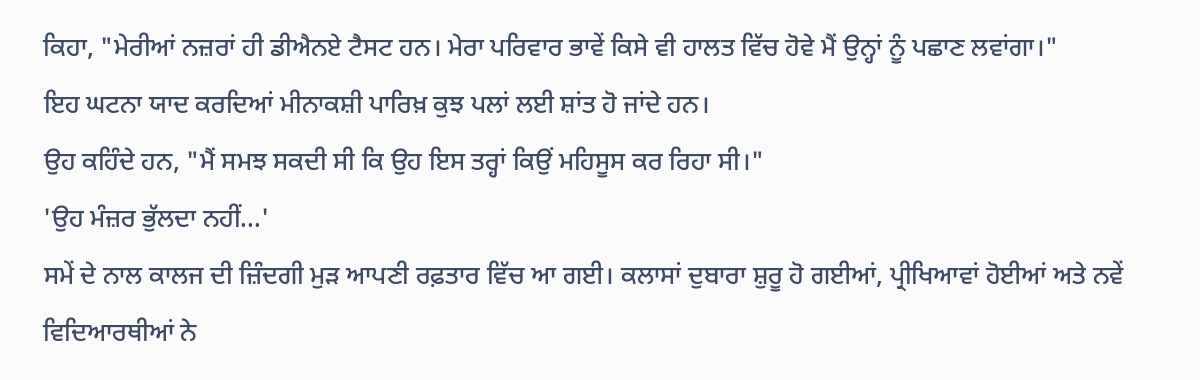ਕਿਹਾ, "ਮੇਰੀਆਂ ਨਜ਼ਰਾਂ ਹੀ ਡੀਐਨਏ ਟੈਸਟ ਹਨ। ਮੇਰਾ ਪਰਿਵਾਰ ਭਾਵੇਂ ਕਿਸੇ ਵੀ ਹਾਲਤ ਵਿੱਚ ਹੋਵੇ ਮੈਂ ਉਨ੍ਹਾਂ ਨੂੰ ਪਛਾਣ ਲਵਾਂਗਾ।"
ਇਹ ਘਟਨਾ ਯਾਦ ਕਰਦਿਆਂ ਮੀਨਾਕਸ਼ੀ ਪਾਰਿਖ਼ ਕੁਝ ਪਲਾਂ ਲਈ ਸ਼ਾਂਤ ਹੋ ਜਾਂਦੇ ਹਨ।
ਉਹ ਕਹਿੰਦੇ ਹਨ, "ਮੈਂ ਸਮਝ ਸਕਦੀ ਸੀ ਕਿ ਉਹ ਇਸ ਤਰ੍ਹਾਂ ਕਿਉਂ ਮਹਿਸੂਸ ਕਰ ਰਿਹਾ ਸੀ।"
'ਉਹ ਮੰਜ਼ਰ ਭੁੱਲਦਾ ਨਹੀਂ...'
ਸਮੇਂ ਦੇ ਨਾਲ ਕਾਲਜ ਦੀ ਜ਼ਿੰਦਗੀ ਮੁੜ ਆਪਣੀ ਰਫ਼ਤਾਰ ਵਿੱਚ ਆ ਗਈ। ਕਲਾਸਾਂ ਦੁਬਾਰਾ ਸ਼ੁਰੂ ਹੋ ਗਈਆਂ, ਪ੍ਰੀਖਿਆਵਾਂ ਹੋਈਆਂ ਅਤੇ ਨਵੇਂ ਵਿਦਿਆਰਥੀਆਂ ਨੇ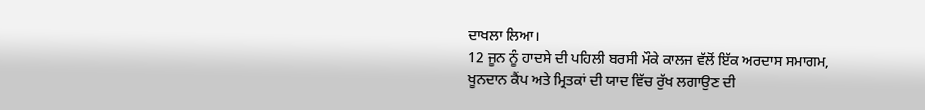ਦਾਖਲਾ ਲਿਆ।
12 ਜੂਨ ਨੂੰ ਹਾਦਸੇ ਦੀ ਪਹਿਲੀ ਬਰਸੀ ਮੌਕੇ ਕਾਲਜ ਵੱਲੋਂ ਇੱਕ ਅਰਦਾਸ ਸਮਾਗਮ, ਖੂਨਦਾਨ ਕੈਂਪ ਅਤੇ ਮ੍ਰਿਤਕਾਂ ਦੀ ਯਾਦ ਵਿੱਚ ਰੁੱਖ ਲਗਾਉਣ ਦੀ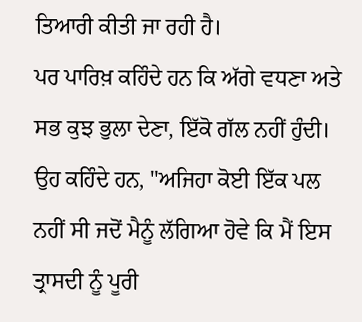ਤਿਆਰੀ ਕੀਤੀ ਜਾ ਰਹੀ ਹੈ।
ਪਰ ਪਾਰਿਖ਼ ਕਹਿੰਦੇ ਹਨ ਕਿ ਅੱਗੇ ਵਧਣਾ ਅਤੇ ਸਭ ਕੁਝ ਭੁਲਾ ਦੇਣਾ, ਇੱਕੋ ਗੱਲ ਨਹੀਂ ਹੁੰਦੀ।
ਉਹ ਕਹਿੰਦੇ ਹਨ, "ਅਜਿਹਾ ਕੋਈ ਇੱਕ ਪਲ ਨਹੀਂ ਸੀ ਜਦੋਂ ਮੈਨੂੰ ਲੱਗਿਆ ਹੋਵੇ ਕਿ ਮੈਂ ਇਸ ਤ੍ਰਾਸਦੀ ਨੂੰ ਪੂਰੀ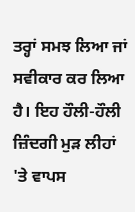ਤਰ੍ਹਾਂ ਸਮਝ ਲਿਆ ਜਾਂ ਸਵੀਕਾਰ ਕਰ ਲਿਆ ਹੈ। ਇਹ ਹੌਲੀ-ਹੌਲੀ ਜ਼ਿੰਦਗੀ ਮੁੜ ਲੀਹਾਂ 'ਤੇ ਵਾਪਸ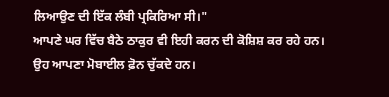ਲਿਆਉਣ ਦੀ ਇੱਕ ਲੰਬੀ ਪ੍ਰਕਿਰਿਆ ਸੀ।"
ਆਪਣੇ ਘਰ ਵਿੱਚ ਬੈਠੇ ਠਾਕੁਰ ਵੀ ਇਹੀ ਕਰਨ ਦੀ ਕੋਸ਼ਿਸ਼ ਕਰ ਰਹੇ ਹਨ।
ਉਹ ਆਪਣਾ ਮੋਬਾਈਲ ਫ਼ੋਨ ਚੁੱਕਦੇ ਹਨ।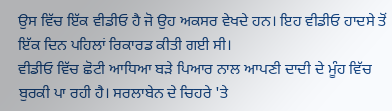ਉਸ ਵਿੱਚ ਇੱਕ ਵੀਡੀਓ ਹੈ ਜੋ ਉਹ ਅਕਸਰ ਵੇਖਦੇ ਹਨ। ਇਹ ਵੀਡੀਓ ਹਾਦਸੇ ਤੋਂ ਇੱਕ ਦਿਨ ਪਹਿਲਾਂ ਰਿਕਾਰਡ ਕੀਤੀ ਗਈ ਸੀ।
ਵੀਡੀਓ ਵਿੱਚ ਛੋਟੀ ਆਧਿਆ ਬੜੇ ਪਿਆਰ ਨਾਲ ਆਪਣੀ ਦਾਦੀ ਦੇ ਮੂੰਹ ਵਿੱਚ ਬੁਰਕੀ ਪਾ ਰਹੀ ਹੈ। ਸਰਲਾਬੇਨ ਦੇ ਚਿਹਰੇ 'ਤੇ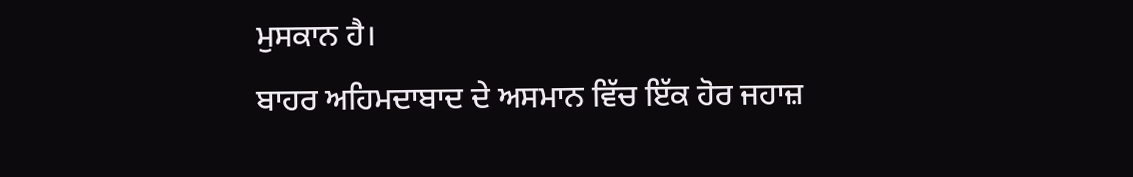ਮੁਸਕਾਨ ਹੈ।
ਬਾਹਰ ਅਹਿਮਦਾਬਾਦ ਦੇ ਅਸਮਾਨ ਵਿੱਚ ਇੱਕ ਹੋਰ ਜਹਾਜ਼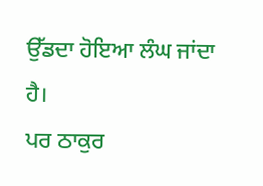ਉੱਡਦਾ ਹੋਇਆ ਲੰਘ ਜਾਂਦਾ ਹੈ।
ਪਰ ਠਾਕੁਰ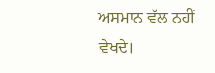ਅਸਮਾਨ ਵੱਲ ਨਹੀਂ ਵੇਖਦੇ।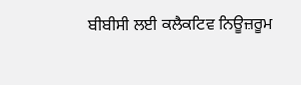ਬੀਬੀਸੀ ਲਈ ਕਲੈਕਟਿਵ ਨਿਊਜ਼ਰੂਮ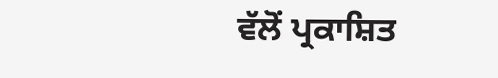ਵੱਲੋਂ ਪ੍ਰਕਾਸ਼ਿਤ